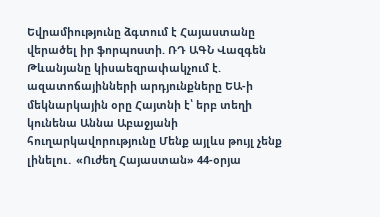Եվրամիությունը ձգտում է Հայաստանը վերածել իր ֆորպnuտի. ՌԴ ԱԳՆ Վազգեն Թևանյանը կիսաեզրափակչում է. ազատոճայինների արդյունքները ԵԱ-ի մեկնարկային օրը Հայտնի է՝ երբ տեղի կունենա Աննա Աբաջյանի հուղարկավորությունը Մենք այլևս թույլ չենք լինելու․ «Ուժեղ Հայաստան» 44-օրյա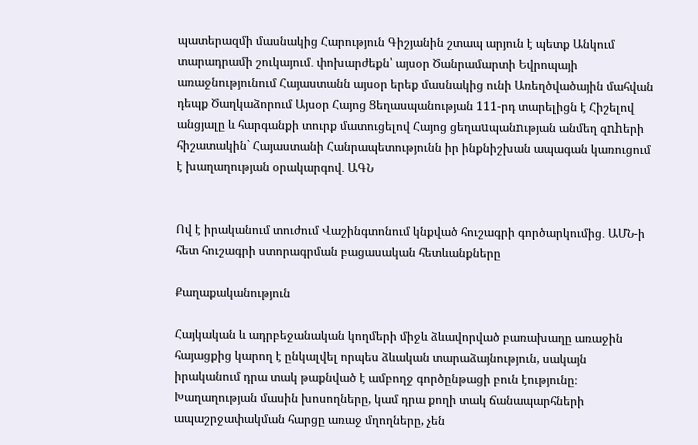պատերազմի մասնակից Հարություն Գիշյանին շտապ արյուն է պետք Անկում տարադրամի շուկայում․ փոխարժեքն՝ այսօր Ծանրամարտի Եվրոպայի առաջնությունում Հայաստանն այսօր երեք մասնակից ունի Առեղծվածային մահվան դեպք Ծաղկաձորում Այսօր Հայոց Ցեղասպանության 111-րդ տարելիցն է Հիշելով անցյալը և հարգանքի տուրք մատուցելով Հայոց ցեղաuպանnւթյան անմեղ զnhերի հիշատակին` Հայաստանի Հանրապետությունն իր ինքնիշխան ապագան կառուցում է խաղաղության օրակարգով․ ԱԳՆ


Ով է իրականում տուժում Վաշինգտոնում կնքված հուշագրի գործարկումից․ ԱՄՆ-ի հետ հուշագրի ստորագրման բացասական հետևանքները

Քաղաքականություն

Հայկական և ադրբեջանական կողմերի միջև ձևավորված բառախաղը առաջին հայացքից կարող է ընկալվել որպես ձևական տարաձայնություն, սակայն իրականում դրա տակ թաքնված է ամբողջ գործընթացի բուն էությունը։ Խաղաղության մասին խոսողները, կամ դրա քողի տակ ճանապարհների ապաշրջափակման հարցը առաջ մղողները, չեն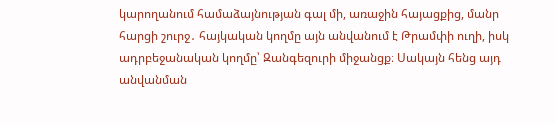կարողանում համաձայնության գալ մի, առաջին հայացքից, մանր հարցի շուրջ․ հայկական կողմը այն անվանում է Թրամփի ուղի, իսկ ադրբեջանական կողմը՝ Զանգեզուրի միջանցք։ Սակայն հենց այդ անվանման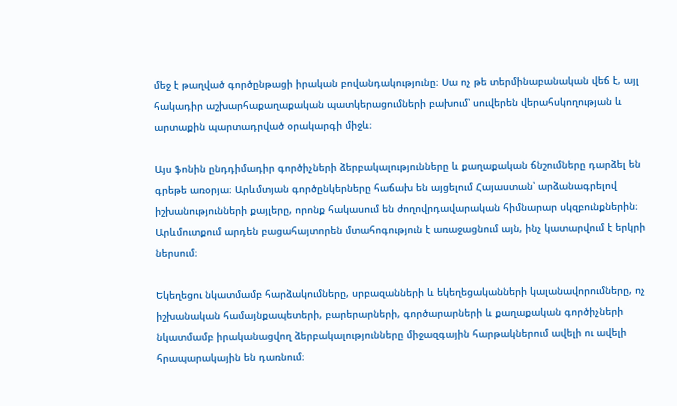մեջ է թաղված գործընթացի իրական բովանդակությունը։ Սա ոչ թե տերմինաբանական վեճ է, այլ հակադիր աշխարհաքաղաքական պատկերացումների բախում՝ սուվերեն վերահսկողության և արտաքին պարտադրված օրակարգի միջև։

Այս ֆոնին ընդդիմադիր գործիչների ձերբակալությունները և քաղաքական ճնշումները դարձել են գրեթե առօրյա։ Արևմտյան գործընկերները հաճախ են այցելում Հայաստան՝ արձանագրելով իշխանությունների քայլերը, որոնք հակասում են ժողովրդավարական հիմնարար սկզբունքներին։ Արևմուտքում արդեն բացահայտորեն մտահոգություն է առաջացնում այն, ինչ կատարվում է երկրի ներսում։

Եկեղեցու նկատմամբ հարձակումները, սրբազանների և եկեղեցականների կալանավորումները, ոչ իշխանական համայնքապետերի, բարերարների, գործարարների և քաղաքական գործիչների նկատմամբ իրականացվող ձերբակալությունները միջազգային հարթակներում ավելի ու ավելի հրապարակային են դառնում։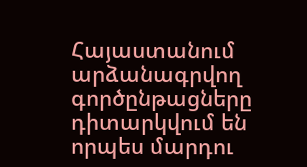Հայաստանում արձանագրվող գործընթացները դիտարկվում են որպես մարդու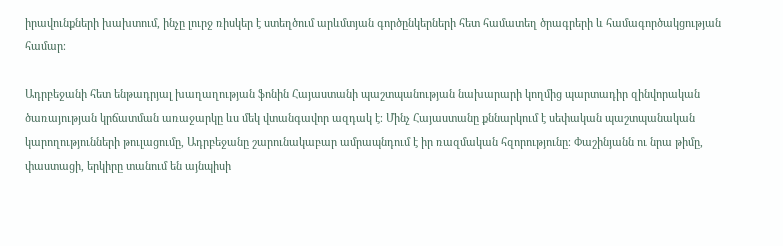իրավունքների խախտում, ինչը լուրջ ռիսկեր է ստեղծում արևմտյան գործընկերների հետ համատեղ ծրագրերի և համագործակցության համար։

Ադրբեջանի հետ ենթադրյալ խաղաղության ֆոնին Հայաստանի պաշտպանության նախարարի կողմից պարտադիր զինվորական ծառայության կրճատման առաջարկը ևս մեկ վտանգավոր ազդակ է։ Մինչ Հայաստանը քննարկում է սեփական պաշտպանական կարողությունների թուլացումը, Ադրբեջանը շարունակաբար ամրապնդում է իր ռազմական հզորությունը։ Փաշինյանն ու նրա թիմը, փաստացի, երկիրը տանում են այնպիսի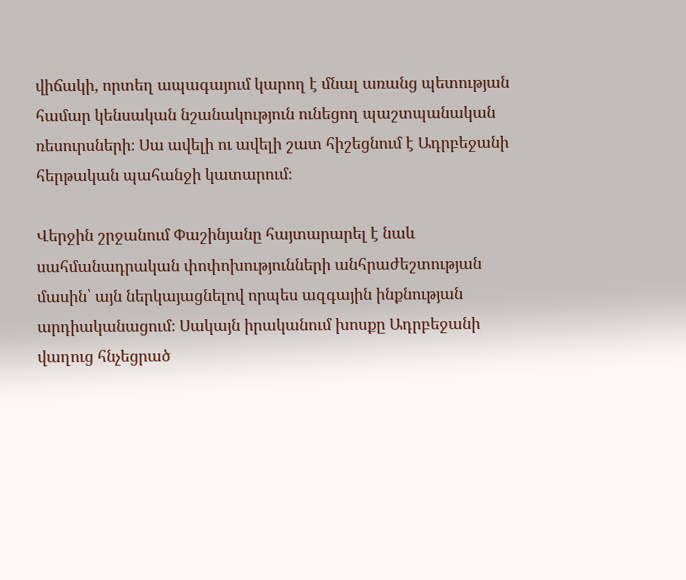վիճակի, որտեղ ապագայում կարող է մնալ առանց պետության համար կենսական նշանակություն ունեցող պաշտպանական ռեսուրսների։ Սա ավելի ու ավելի շատ հիշեցնում է Ադրբեջանի հերթական պահանջի կատարում։

Վերջին շրջանում Փաշինյանը հայտարարել է նաև սահմանադրական փոփոխությունների անհրաժեշտության մասին՝ այն ներկայացնելով որպես ազգային ինքնության արդիականացում։ Սակայն իրականում խոսքը Ադրբեջանի վաղուց հնչեցրած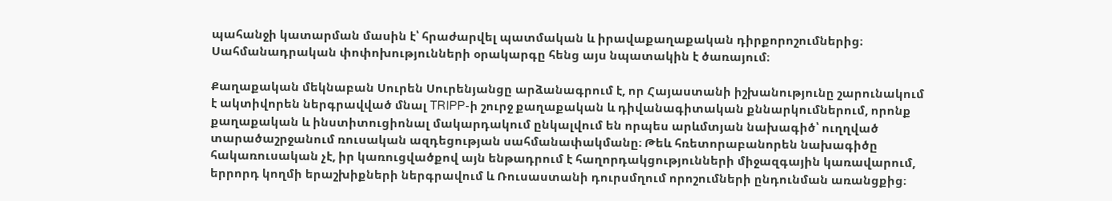պահանջի կատարման մասին է՝ հրաժարվել պատմական և իրավաքաղաքական դիրքորոշումներից։ Սահմանադրական փոփոխությունների օրակարգը հենց այս նպատակին է ծառայում։

Քաղաքական մեկնաբան Սուրեն Սուրենյանցը արձանագրում է, որ Հայաստանի իշխանությունը շարունակում է ակտիվորեն ներգրավված մնալ TRIPP-ի շուրջ քաղաքական և դիվանագիտական քննարկումներում, որոնք քաղաքական և ինստիտուցիոնալ մակարդակում ընկալվում են որպես արևմտյան նախագիծ՝ ուղղված տարածաշրջանում ռուսական ազդեցության սահմանափակմանը։ Թեև հռետորաբանորեն նախագիծը հակառուսական չէ, իր կառուցվածքով այն ենթադրում է հաղորդակցությունների միջազգային կառավարում, երրորդ կողմի երաշխիքների ներգրավում և Ռուսաստանի դուրսմղում որոշումների ընդունման առանցքից։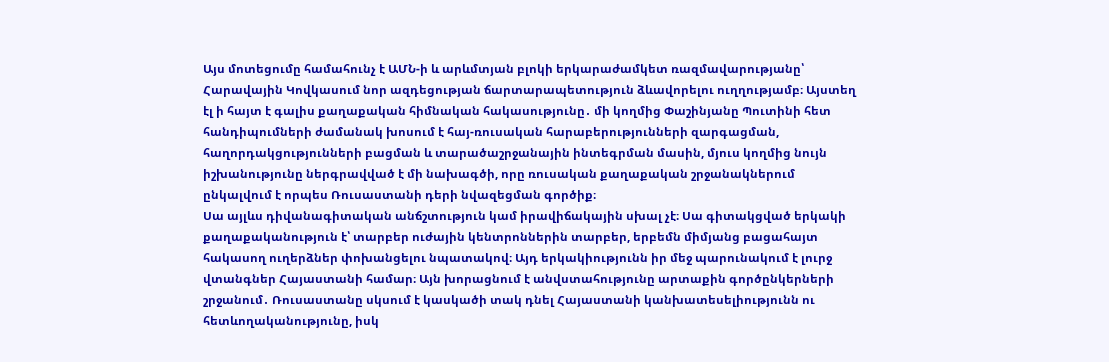Այս մոտեցումը համահունչ է ԱՄՆ-ի և արևմտյան բլոկի երկարաժամկետ ռազմավարությանը՝ Հարավային Կովկասում նոր ազդեցության ճարտարապետություն ձևավորելու ուղղությամբ։ Այստեղ էլ ի հայտ է գալիս քաղաքական հիմնական հակասությունը․ մի կողմից Փաշինյանը Պուտինի հետ հանդիպումների ժամանակ խոսում է հայ-ռուսական հարաբերությունների զարգացման, հաղորդակցությունների բացման և տարածաշրջանային ինտեգրման մասին, մյուս կողմից նույն իշխանությունը ներգրավված է մի նախագծի, որը ռուսական քաղաքական շրջանակներում ընկալվում է որպես Ռուսաստանի դերի նվազեցման գործիք։
Սա այլևս դիվանագիտական անճշտություն կամ իրավիճակային սխալ չէ։ Սա գիտակցված երկակի քաղաքականություն է՝ տարբեր ուժային կենտրոններին տարբեր, երբեմն միմյանց բացահայտ հակասող ուղերձներ փոխանցելու նպատակով։ Այդ երկակիությունն իր մեջ պարունակում է լուրջ վտանգներ Հայաստանի համար։ Այն խորացնում է անվստահությունը արտաքին գործընկերների շրջանում․ Ռուսաստանը սկսում է կասկածի տակ դնել Հայաստանի կանխատեսելիությունն ու հետևողականությունը, իսկ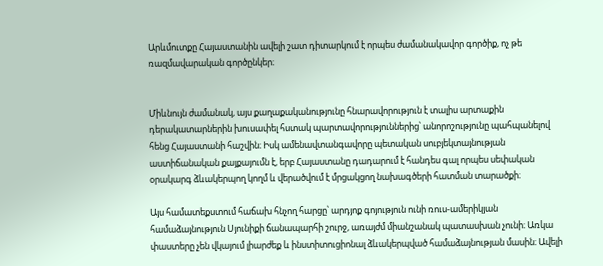Արևմուտքը Հայաստանին ավելի շատ դիտարկում է որպես ժամանակավոր գործիք, ոչ թե ռազմավարական գործընկեր։


Միևնույն ժամանակ, այս քաղաքականությունը հնարավորություն է տալիս արտաքին դերակատարներին խուսափել հստակ պարտավորություններից՝ անորոշությունը պահպանելով հենց Հայաստանի հաշվին։ Իսկ ամենավտանգավորը պետական սուբյեկտայնության աստիճանական քայքայումն է, երբ Հայաստանը դադարում է հանդես գալ որպես սեփական օրակարգ ձևակերպող կողմ և վերածվում է մրցակցող նախագծերի հատման տարածքի։

Այս համատեքստում հաճախ հնչող հարցը՝ արդյոք գոյություն ունի ռուս-ամերիկյան համաձայնություն Սյունիքի ճանապարհի շուրջ, առայժմ միանշանակ պատասխան չունի։ Առկա փաստերը չեն վկայում լիարժեք և ինստիտուցիոնալ ձևակերպված համաձայնության մասին։ Ավելի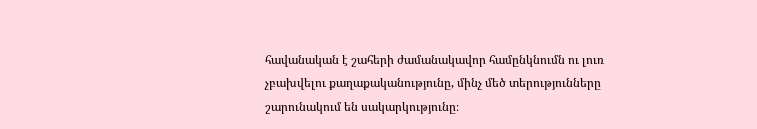հավանական է շահերի ժամանակավոր համընկնումն ու լուռ չբախվելու քաղաքականությունը, մինչ մեծ տերությունները շարունակում են սակարկությունը։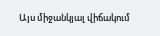Այս միջանկյալ վիճակում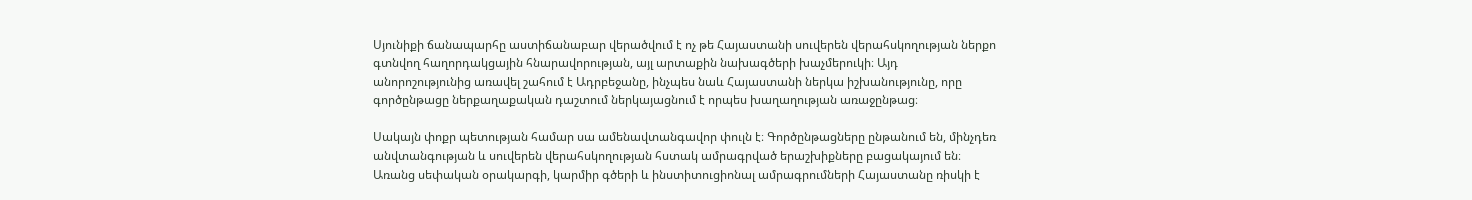Սյունիքի ճանապարհը աստիճանաբար վերածվում է ոչ թե Հայաստանի սուվերեն վերահսկողության ներքո գտնվող հաղորդակցային հնարավորության, այլ արտաքին նախագծերի խաչմերուկի։ Այդ անորոշությունից առավել շահում է Ադրբեջանը, ինչպես նաև Հայաստանի ներկա իշխանությունը, որը գործընթացը ներքաղաքական դաշտում ներկայացնում է որպես խաղաղության առաջընթաց։

Սակայն փոքր պետության համար սա ամենավտանգավոր փուլն է։ Գործընթացները ընթանում են, մինչդեռ անվտանգության և սուվերեն վերահսկողության հստակ ամրագրված երաշխիքները բացակայում են։ Առանց սեփական օրակարգի, կարմիր գծերի և ինստիտուցիոնալ ամրագրումների Հայաստանը ռիսկի է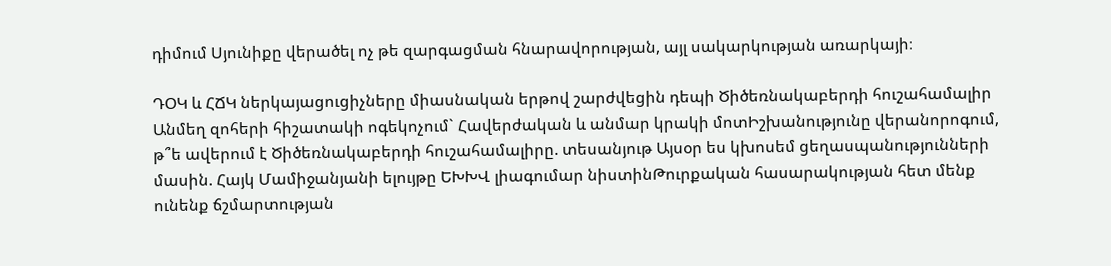դիմում Սյունիքը վերածել ոչ թե զարգացման հնարավորության, այլ սակարկության առարկայի։

ԴՕԿ և ՀՃԿ ներկայացուցիչները միասնական երթով շարժվեցին դեպի Ծիծեռնակաբերդի հուշահամալիր Անմեղ զոհերի հիշատակի ոգեկոչում` Հավերժական և անմար կրակի մոտԻշխանությունը վերանորոգում, թ՞ե ավերում է Ծիծեռնակաբերդի հուշահամալիրը. տեսանյութ Այսօր ես կխոսեմ ցեղասպանությունների մասին. Հայկ Մամիջանյանի ելույթը ԵԽԽՎ լիագումար նիստինԹուրքական հասարակության հետ մենք ունենք ճշմարտության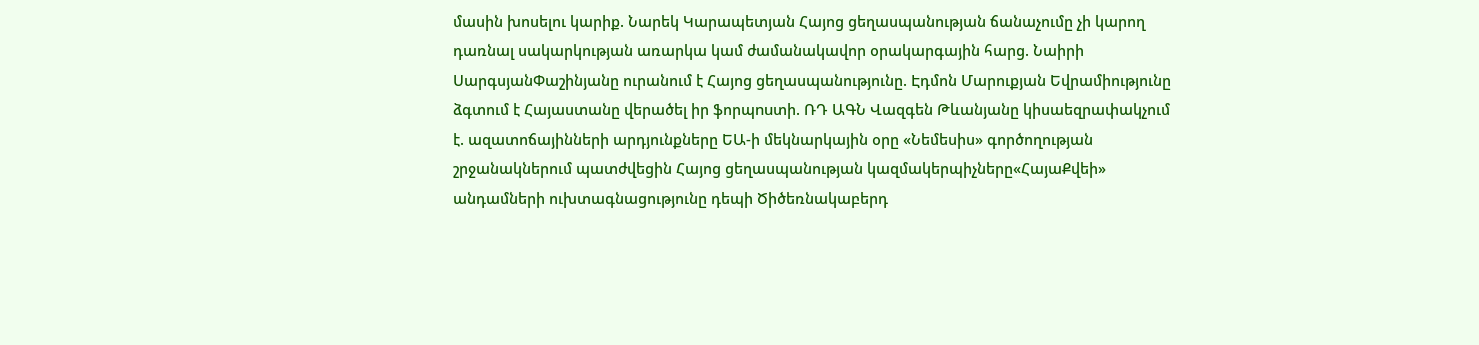մասին խոսելու կարիք. Նարեկ Կարապետյան Հայոց ցեղասպանության ճանաչումը չի կարող դառնալ սակարկության առարկա կամ ժամանակավոր օրակարգային հարց. Նաիրի ՍարգսյանՓաշինյանը ուրանում է Հայոց ցեղասպանությունը. Էդմոն Մարուքյան Եվրամիությունը ձգտում է Հայաստանը վերածել իր ֆորպnuտի. ՌԴ ԱԳՆ Վազգեն Թևանյանը կիսաեզրափակչում է. ազատոճայինների արդյունքները ԵԱ-ի մեկնարկային օրը «Նեմեսիս» գործողության շրջանակներում պատժվեցին Հայոց ցեղասպանության կազմակերպիչները«ՀայաՔվեի» անդամների ուխտագնացությունը դեպի Ծիծեռնակաբերդ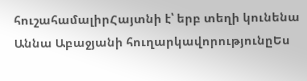հուշահամալիրՀայտնի է՝ երբ տեղի կունենա Աննա Աբաջյանի հուղարկավորությունըԵս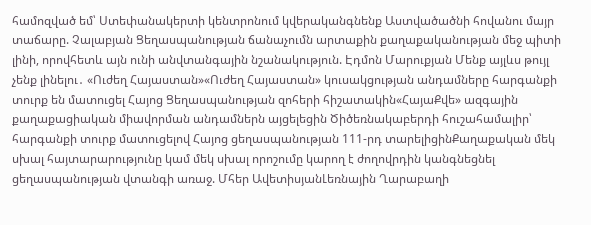համոզված եմ՝ Ստեփանակերտի կենտրոնում կվերականգնենք Աստվածածնի հովանու մայր տաճարը. Չալաբյան Ցեղասպանության ճանաչումն արտաքին քաղաքականության մեջ պիտի լինի, որովհետև այն ունի անվտանգային նշանակություն. Էդմոն Մարուքյան Մենք այլևս թույլ չենք լինելու․ «Ուժեղ Հայաստան»«Ուժեղ Հայաստան» կուսակցության անդամները հարգանքի տուրք են մատուցել Հայոց Ցեղասպանության զոհերի հիշատակին«ՀայաՔվե» ազգային քաղաքացիական միավորման անդամներն այցելեցին Ծիծեռնակաբերդի հուշահամալիր՝ հարգանքի տուրք մատուցելով Հայոց ցեղասպանության 111-րդ տարելիցինՔաղաքական մեկ սխալ հայտարարությունը կամ մեկ սխալ որոշումը կարող է ժողովրդին կանգնեցնել ցեղասպանության վտանգի առաջ. Մհեր ԱվետիսյանԼեռնային Ղարաբաղի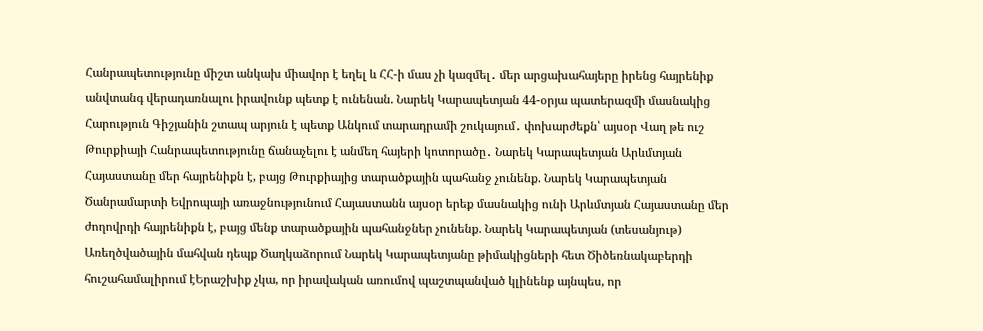Հանրապետությունը միշտ անկախ միավոր է եղել և ՀՀ-ի մաս չի կազմել․ մեր արցախահայերը իրենց հայրենիք անվտանգ վերադառնալու իրավունք պետք է ունենան. Նարեկ Կարապետյան 44-օրյա պատերազմի մասնակից Հարություն Գիշյանին շտապ արյուն է պետք Անկում տարադրամի շուկայում․ փոխարժեքն՝ այսօր Վաղ թե ուշ Թուրքիայի Հանրապետությունը ճանաչելու է անմեղ հայերի կոտորածը․ Նարեկ Կարապետյան Արևմտյան Հայաստանը մեր հայրենիքն է, բայց Թուրքիայից տարածքային պահանջ չունենք. Նարեկ Կարապետյան Ծանրամարտի Եվրոպայի առաջնությունում Հայաստանն այսօր երեք մասնակից ունի Արևմտյան Հայաստանը մեր ժողովրդի հայրենիքն է, բայց մենք տարածքային պահանջներ չունենք. Նարեկ Կարապետյան (տեսանյութ) Առեղծվածային մահվան դեպք Ծաղկաձորում Նարեկ Կարապետյանը թիմակիցների հետ Ծիծեռնակաբերդի հուշահամալիրում էԵրաշխիք չկա, որ իրավական առումով պաշտպանված կլինենք այնպես, որ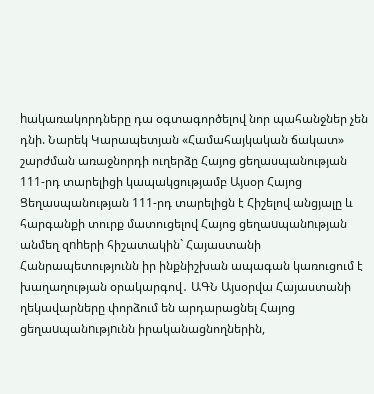hակառակորդները դա օգտագործելով նոր պահանջներ չեն դնի. Նարեկ Կարապետյան «Համահայկական ճակատ» շարժման առաջնորդի ուղերձը Հայոց ցեղասպանության 111-րդ տարելիցի կապակցությամբ Այսօր Հայոց Ցեղասպանության 111-րդ տարելիցն է Հիշելով անցյալը և հարգանքի տուրք մատուցելով Հայոց ցեղաuպանnւթյան անմեղ զnhերի հիշատակին` Հայաստանի Հանրապետությունն իր ինքնիշխան ապագան կառուցում է խաղաղության օրակարգով․ ԱԳՆ Այսօրվա Հայաստանի ղեկավարները փորձում են արդարացնել Հայոց ցեղաuպանnւթյnւնն իրականացնողներին,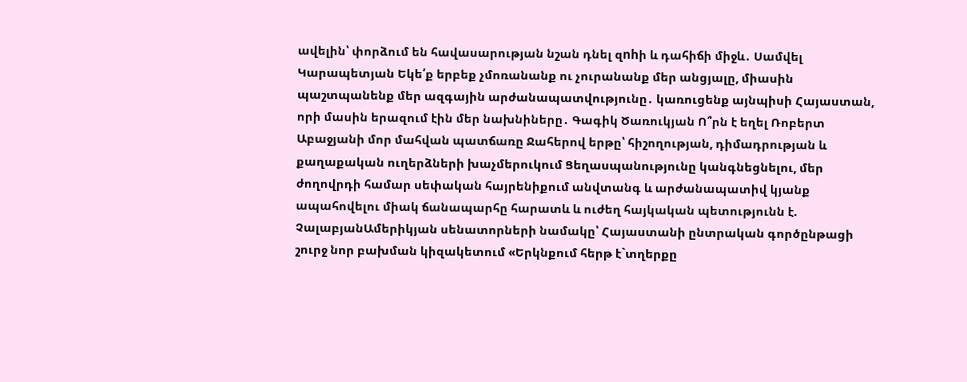ավելին՝ փորձում են հավասարության նշան դնել զnhի և դահիճի միջև․ Սամվել Կարապետյան Եկե՛ք երբեք չմոռանանք ու չուրանանք մեր անցյալը, միասին պաշտպանենք մեր ազգային արժանապատվությունը․ կառուցենք այնպիսի Հայաստան, որի մասին երազում էին մեր նախնիները․ Գագիկ Ծառուկյան Ո՞րն է եղել Ռոբերտ Աբաջյանի մոր մահվան պատճառը Ջահերով երթը՝ հիշողության, դիմադրության և քաղաքական ուղերձների խաչմերուկում Ցեղասպանությունը կանգնեցնելու, մեր ժողովրդի համար սեփական հայրենիքում անվտանգ և արժանապատիվ կյանք ապահովելու միակ ճանապարհը հարատև և ուժեղ հայկական պետությունն է. ՉալաբյանԱմերիկյան սենատորների նամակը՝ Հայաստանի ընտրական գործընթացի շուրջ նոր բախման կիզակետում «Երկնքում հերթ է`տղերքը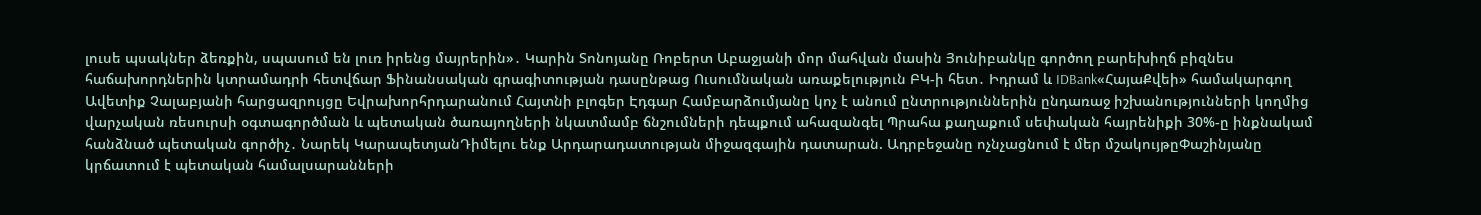լուսե պսակներ ձեռքին, սպասում են լուռ իրենց մայրերին»․ Կարին Տոնոյանը Ռոբերտ Աբաջյանի մոր մահվան մասին Յունիբանկը գործող բարեխիղճ բիզնես հաճախորդներին կտրամադրի հետվճար Ֆինանսական գրագիտության դասընթաց Ուսումնական առաքելություն ԲԿ-ի հետ․ Իդրամ և IDBank«ՀայաՔվեի» համակարգող Ավետիք Չալաբյանի հարցազրույցը Եվրախորհրդարանում Հայտնի բլոգեր Էդգար Համբարձումյանը կոչ է անում ընտրություններին ընդառաջ իշխանությունների կողմից վարչական ռեսուրսի օգտագործման և պետական ծառայողների նկատմամբ ճնշումների դեպքում ահազանգել Պրահա քաղաքում սեփական հայրենիքի 30%-ը ինքնակամ հանձնած պետական գործիչ․ Նարեկ ԿարապետյանԴիմելու ենք Արդարադատության միջազգային դատարան. Ադրբեջանը ոչնչացնում է մեր մշակույթըՓաշինյանը կրճատում է պետական համալսարանների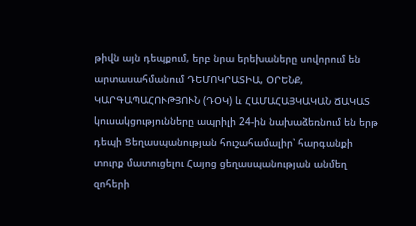թիվն այն դեպքում, երբ նրա երեխաները սովորում են արտասահմանում ԴԵՄՈԿՐԱՏԻԱ, ՕՐԵՆՔ, ԿԱՐԳԱՊԱՀՈՒԹՅՈՒՆ (ԴՕԿ) և ՀԱՄԱՀԱՅԿԱԿԱՆ ՃԱԿԱՏ կուսակցությունները ապրիլի 24-ին նախաձեռնում են երթ դեպի Ցեղասպանության հուշահամալիր՝ հարգանքի տուրք մատուցելու Հայոց ցեղասպանության անմեղ զոհերի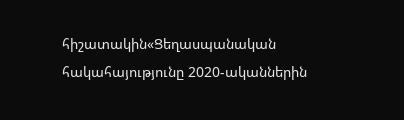հիշատակին«Ցեղասպանական հակահայությունը 2020-ականներին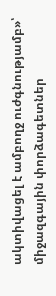ակտիվացել է ամբողջ ուժգնությամբ»՝ միջազգային փորձագետներ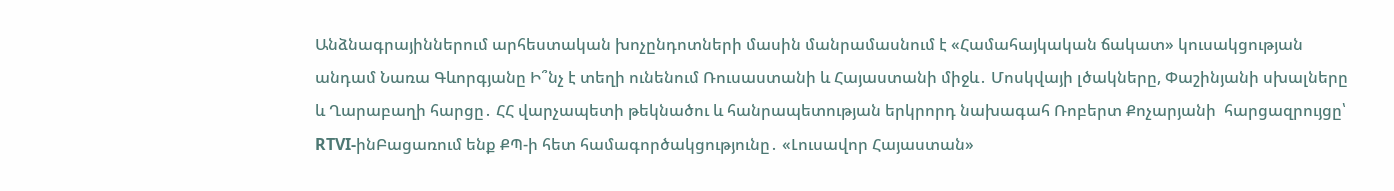Անձնագրայիններում արհեստական խոչընդոտների մասին մանրամասնում է «Համահայկական ճակատ» կուսակցության անդամ Նառա Գևորգյանը Ի՞նչ է տեղի ունենում Ռուսաստանի և Հայաստանի միջև․ Մոսկվայի լծակները, Փաշինյանի սխալները և Ղարաբաղի հարցը․ ՀՀ վարչապետի թեկնածու և հանրապետության երկրորդ նախագահ Ռոբերտ Քոչարյանի  հարցազրույցը՝  RTVI-ինԲացառում ենք ՔՊ-ի հետ համագործակցությունը․ «Լուսավոր Հայաստան»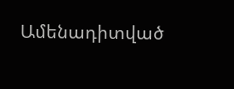Ամենադիտված